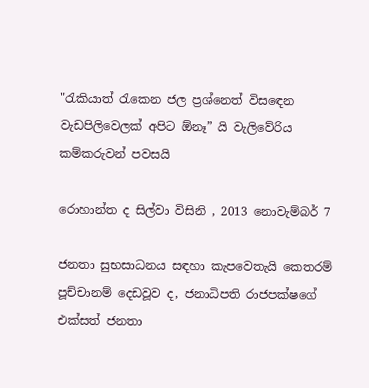"රැකියාත් රැකෙන ජල ප්‍රශ්නෙත් විසඳෙන වැඩපිලිවෙලක් අපිට ඕනෑ” යි වැලිවේරිය කම්කරුවන් පවසයි

රොහාන්ත ද සිල්වා විසිනි , 2013 නොවැම්බර් 7

ජනතා සුභසාධනය සඳහා කැපවෙතැයි කෙතරම් පූච්චානම් දෙඩවූව ද, ජනාධිපති රාජපක්ෂගේ එක්සත් ජනතා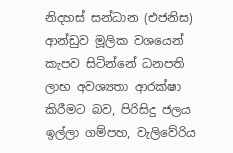නිදහස් සන්ධාන (එජනිස) ආන්ඩුව මූලික වශයෙන් කැපව සිටින්නේ ධනපති ලාභ අවශ්‍යතා ආරක්ෂා කිරීමට බව, පිරිසිදු ජලය ඉල්ලා ගම්පහ, වැලිවේරිය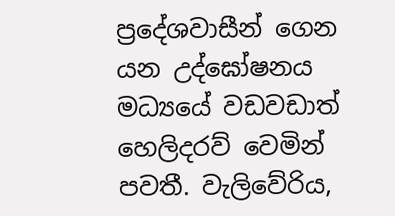ප්‍රදේශවාසීන් ගෙන යන උද්ඝෝෂනය මධ්‍යයේ වඩවඩාත් හෙලිදරව් වෙමින් පවතී. වැලිවේරිය,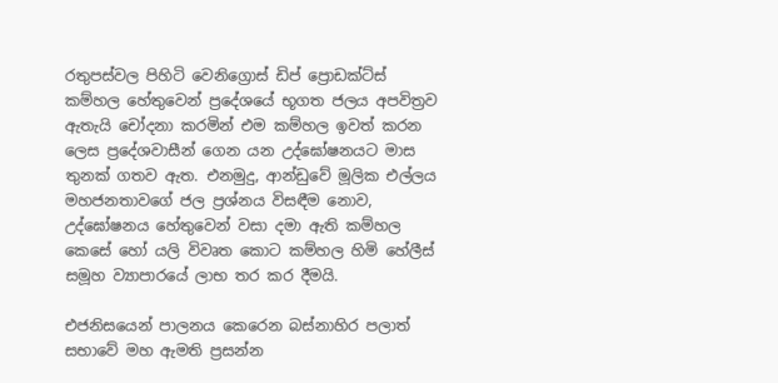රතුපස්වල පිහිටි වෙනිග්‍රොස් ඩිප් ප්‍රොඩක්ට්ස් කම්හල හේතුවෙන් ප්‍රදේශයේ භූගත ජලය අපවිත්‍රව ඇතැයි චෝදනා කරමින් එම කම්හල ඉවත් කරන ලෙස ප්‍රදේශවාසීන් ගෙන යන උද්ඝෝෂනයට මාස තුනක් ගතව ඇත. එනමුදු, ආන්ඩුවේ මූලික එල්ලය මහජනතාවගේ ජල ප්‍රශ්නය විසඳීම නොව, උද්ඝෝෂනය හේතුවෙන් වසා දමා ඇති කම්හල කෙසේ හෝ යලි විවෘත කොට කම්හල හිමි හේලීස් සමූහ ව්‍යාපාරයේ ලාභ තර කර දීමයි.

එජනිසයෙන් පාලනය කෙරෙන බස්නාහිර පලාත් සභාවේ මහ ඇමති ප්‍රසන්න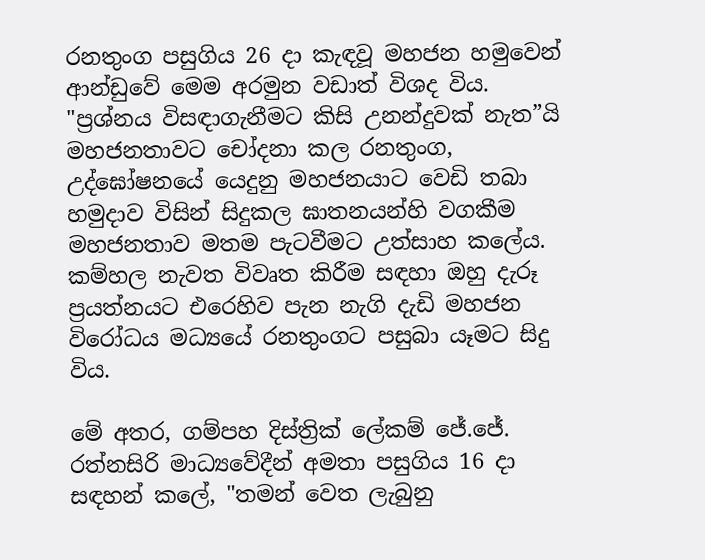රනතුංග පසුගිය 26 දා කැඳවූ මහජන හමුවෙන් ආන්ඩුවේ මෙම අරමුන වඩාත් විශද විය. "ප්‍රශ්නය විසඳාගැනීමට කිසි උනන්දුවක් නැත”යි මහජනතාවට චෝදනා කල රනතුංග, උද්ඝෝෂනයේ යෙදුනු මහජනයාට වෙඩි තබා හමුදාව විසින් සිදුකල ඝාතනයන්හි වගකීම මහජනතාව මතම පැටවීමට උත්සාහ කලේය. කම්හල නැවත විවෘත කිරීම සඳහා ඔහු දැරූ ප්‍රයත්නයට එරෙහිව පැන නැගි දැඩි මහජන විරෝධය මධ්‍යයේ රනතුංගට පසුබා යෑමට සිදු විය.

මේ අතර, ගම්පහ දිස්ත්‍රික් ලේකම් ජේ.ජේ. රත්නසිරි මාධ්‍යවේදීන් අමතා පසුගිය 16 දා සඳහන් කලේ, "තමන් වෙත ලැබුනු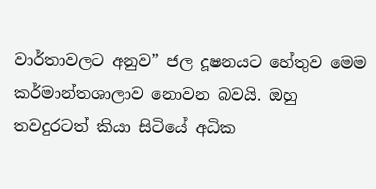වාර්තාවලට අනුව” ජල දූෂනයට හේතුව මෙම කර්මාන්තශාලාව නොවන බවයි. ඔහු තවදුරටත් කියා සිටියේ අධික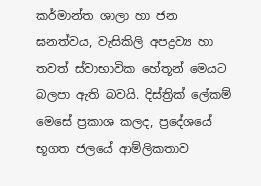කර්මාන්ත ශාලා හා ජන ඝනත්වය, වැසිකිලි අපද්‍රව්‍ය හා තවත් ස්වාභාවික හේතූන් මෙයට බලපා ඇති බවයි. දිස්ත්‍රික් ලේකම් මෙසේ ප්‍රකාශ කලද, ප්‍රදේශයේ භූගත ජලයේ ආම්ලිකතාව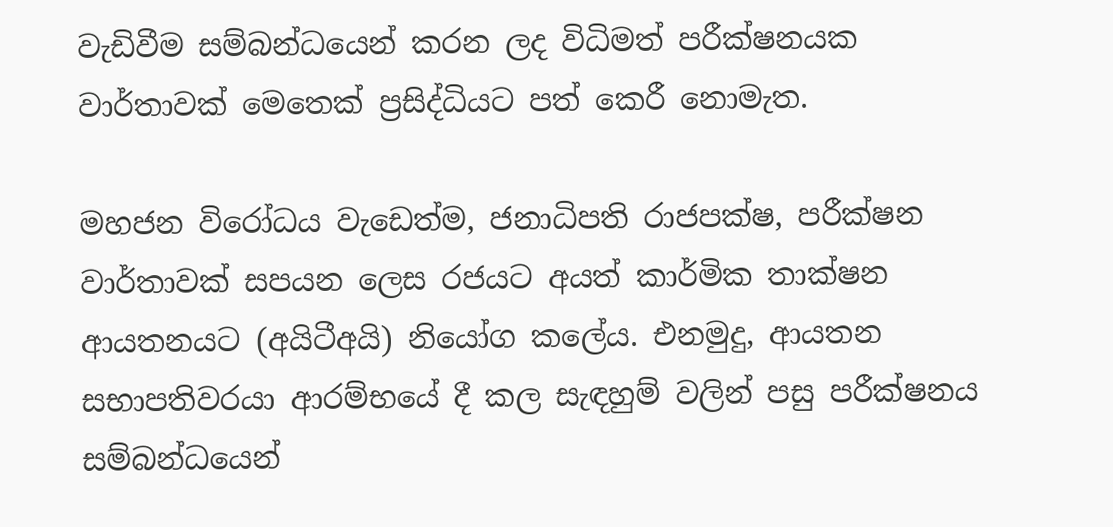වැඩිවීම සම්බන්ධයෙන් කරන ලද විධිමත් පරීක්ෂනයක වාර්තාවක් මෙතෙක් ප්‍රසිද්ධියට පත් කෙරී නොමැත.

මහජන විරෝධය වැඩෙත්ම, ජනාධිපති රාජපක්ෂ, පරීක්ෂන වාර්තාවක් සපයන ලෙස රජයට අයත් කාර්මික තාක්ෂන ආයතනයට (අයිටීඅයි) නියෝග කලේය. එනමුදු, ආයතන සභාපතිවරයා ආරම්භයේ දී කල සැඳහුම් වලින් පසු පරීක්ෂනය සම්බන්ධයෙන්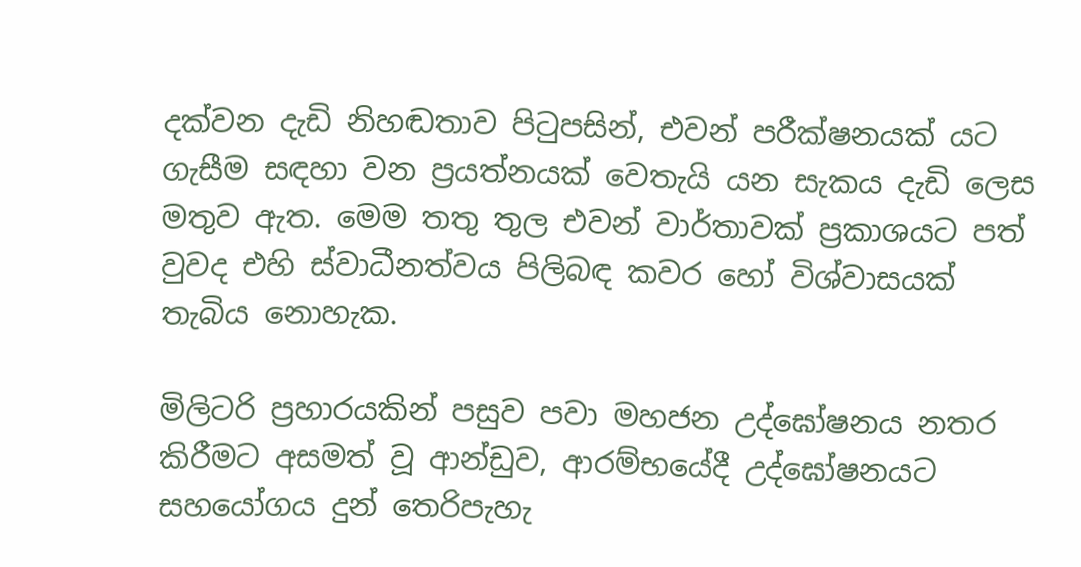දක්වන දැඩි නිහඬතාව පිටුපසින්, එවන් පරීක්ෂනයක් යට ගැසීම සඳහා වන ප්‍රයත්නයක් වෙතැයි යන සැකය දැඩි ලෙස මතුව ඇත. මෙම තතු තුල එවන් වාර්තාවක් ප්‍රකාශයට පත් වුවද එහි ස්වාධීනත්වය පිලිබඳ කවර හෝ විශ්වාසයක් තැබිය නොහැක.

මිලිටරි ප්‍රහාරයකින් පසුව පවා මහජන උද්ඝෝෂනය නතර කිරීමට අසමත් වූ ආන්ඩුව, ආරම්භයේදී උද්ඝෝෂනයට සහයෝගය දුන් තෙරිපැහැ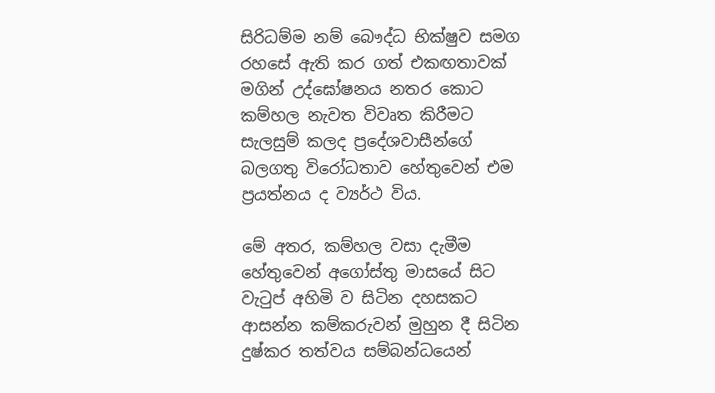සිරිධම්ම නම් බෞද්ධ භික්ෂුව සමග රහසේ ඇති කර ගත් එකඟතාවක් මගින් උද්ඝෝෂනය නතර කොට කම්හල නැවත විවෘත කිරීමට සැලසුම් කලද ප්‍රදේශවාසීන්ගේ බලගතු විරෝධතාව හේතුවෙන් එම ප්‍රයත්නය ද ව්‍යර්ථ විය.

මේ අතර, කම්හල වසා දැමීම හේතුවෙන් අගෝස්තු මාසයේ සිට වැටුප් අහිමි ව සිටින දහසකට ආසන්න කම්කරුවන් මුහුන දී සිටින දුෂ්කර තත්වය සම්බන්ධයෙන්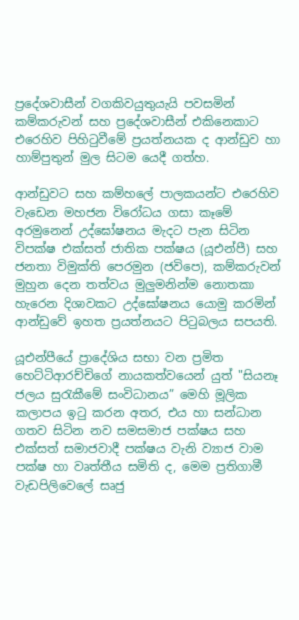ප්‍රදේශවාසීන් වගකිවයුතුයැයි පවසමින් කම්කරුවන් සහ ප්‍රදේශවාසීන් එකිනෙකාට එරෙහිව පිහිටුවීමේ ප්‍රයත්නයක ද ආන්ඩුව හා හාම්පුතුන් මුල සිටම යෙදී ගත්හ.

ආන්ඩුවට සහ කම්හලේ පාලකයන්ට එරෙහිව වැඩෙන මහජන විරෝධය ගසා කෑමේ අරමුනෙන් උද්ඝෝෂනය මැදට පැන සිටින විපක්ෂ එක්සත් ජාතික පක්ෂය (යූඑන්පී) සහ ජනතා විමුක්ති පෙරමුන (ජවිපෙ), කම්කරුවන් මුහුන දෙන තත්වය මුලුමනින්ම නොතකා හැරෙන දිශාවකට උද්ඝෝෂනය යොමු කරමින් ආන්ඩුවේ ඉහත ප්‍රයත්නයට පිටුබලය සපයති.

යූඑන්පීයේ ප්‍රාදේශිය සභා වන ප්‍රමිත හෙට්ටිආරච්චිගේ නායකත්වයෙන් යුත් "සියනෑ ජලය සුරැකීමේ සංවිධානය” මෙහි මූලික කලාපය ඉටු කරන අතර, එය හා සන්ධාන ගතව සිටින නව සමසමාජ පක්ෂය සහ එක්සත් සමාජවාදී පක්ෂය වැනි ව්‍යාජ වාම පක්ෂ හා වෘත්තීය සමිති ද, මෙම ප්‍රතිගාමී වැඩපිලිවෙලේ සෘජු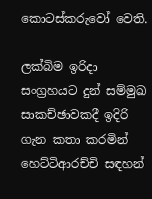කොටස්කරුවෝ වෙති.

ලක්බිම ඉරිදා සංග්‍රහයට දුන් සම්මුඛ සාකච්ඡාවකදී ඉදිරි ගැන කතා කරමින් හෙට්ටිආරච්චි සඳහන්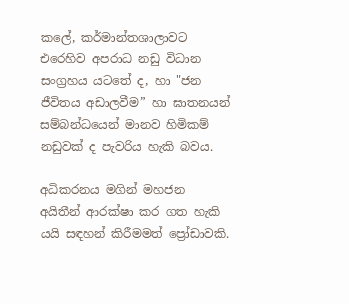කලේ, කර්මාන්තශාලාවට එරෙහිව අපරාධ නඩු විධාන සංග්‍රහය යටතේ ද, හා "ජන ජීවිතය අඩාලවීම” හා ඝාතනයන් සම්බන්ධයෙන් මානව හිමිකම් නඩුවක් ද පැවරිය හැකි බවය.

අධිකරනය මගින් මහජන අයිතීන් ආරක්ෂා කර ගත හැකි යයි සඳහන් කිරීමමත් ප්‍රෝඩාවකි.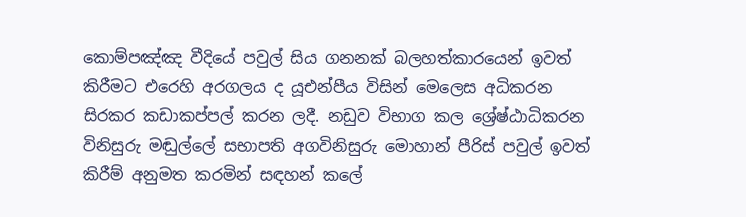කොම්පඤ්ඤ වීදියේ පවුල් සිය ගනනක් බලහත්කාරයෙන් ඉවත් කිරීමට එරෙහි අරගලය ද යූඑන්පීය විසින් මෙලෙස අධිකරන සිරකර කඩාකප්පල් කරන ලදී. නඩුව විභාග කල ශ්‍රේෂ්ඨාධිකරන විනිසුරු මඬුල්ලේ සභාපති අගවිනිසුරු මොහාන් පීරිස් පවුල් ඉවත් කිරීම් අනුමත කරමින් සඳහන් කලේ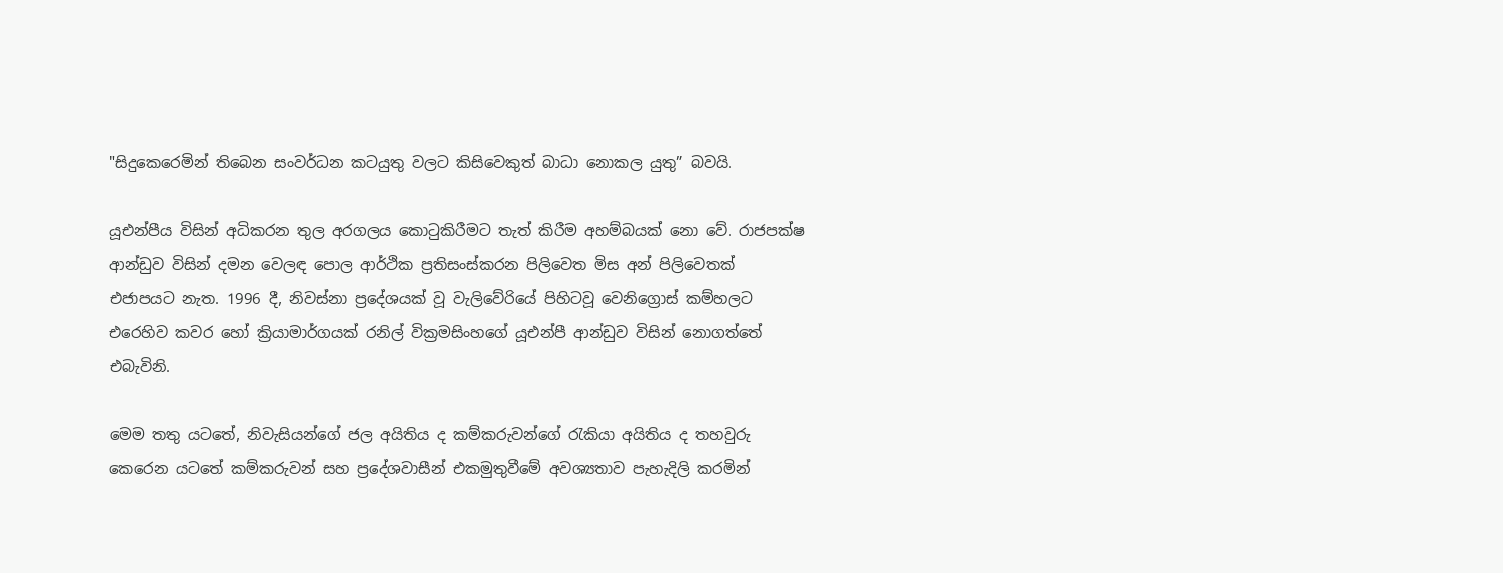"සිදුකෙරෙමින් තිබෙන සංවර්ධන කටයුතු වලට කිසිවෙකුත් බාධා නොකල යුතු” බවයි.

යූඑන්පීය විසින් අධිකරන තුල අරගලය කොටුකිරීමට තැත් කිරීම අහම්බයක් නො වේ. රාජපක්ෂ ආන්ඩුව විසින් දමන වෙලඳ පොල ආර්ථික ප්‍රතිසංස්කරන පිලිවෙත මිස අන් පිලිවෙතක් එජාපයට නැත. 1996 දී, නිවස්නා ප්‍රදේශයක් වූ වැලිවේරියේ පිහිටවූ වෙනිග්‍රොස් කම්හලට එරෙහිව කවර හෝ ක්‍රියාමාර්ගයක් රනිල් වික්‍රමසිංහගේ යූඑන්පී ආන්ඩුව විසින් නොගත්තේ එබැවිනි.

මෙම තතු යටතේ, නිවැසියන්ගේ ජල අයිතිය ද කම්කරුවන්ගේ රැකියා අයිතිය ද තහවුරු කෙරෙන යටතේ කම්කරුවන් සහ ප්‍රදේශවාසීන් එකමුතුවීමේ අවශ්‍යතාව පැහැදිලි කරමින්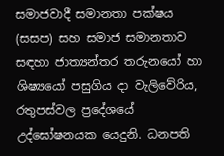සමාජවාදී සමානතා පක්ෂය (සසප) සහ සමාජ සමානතාව සඳහා ජාත්‍යන්තර තරුනයෝ හා ශිෂ්‍යයෝ පසුගිය දා වැලිවේරිය, රතුපස්වල ප්‍රදේශයේ උද්ඝෝෂනයක යෙදුනි. ධනපති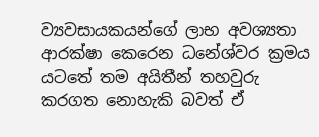ව්‍යවසායකයන්ගේ ලාභ අවශ්‍යතා ආරක්ෂා කෙරෙන ධනේශ්වර ක්‍රමය යටතේ තම අයිතීන් තහවුරු කරගත නොහැකි බවත් ඒ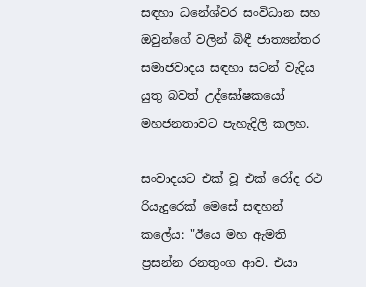සඳහා ධනේශ්වර සංවිධාන සහ ඔවුන්ගේ වලින් බිඳී ජාත්‍යන්තර සමාජවාදය සඳහා සටන් වැදිය යුතු බවත් උද්ඝෝෂකයෝ මහජනතාවට පැහැදිලි කලහ.

සංවාදයට එක් වූ එක් රෝද රථ රියැදුරෙක් මෙසේ සඳහන් කලේය: "ඊයෙ මහ ඇමති ප්‍රසන්න රනතුංග ආව. එයා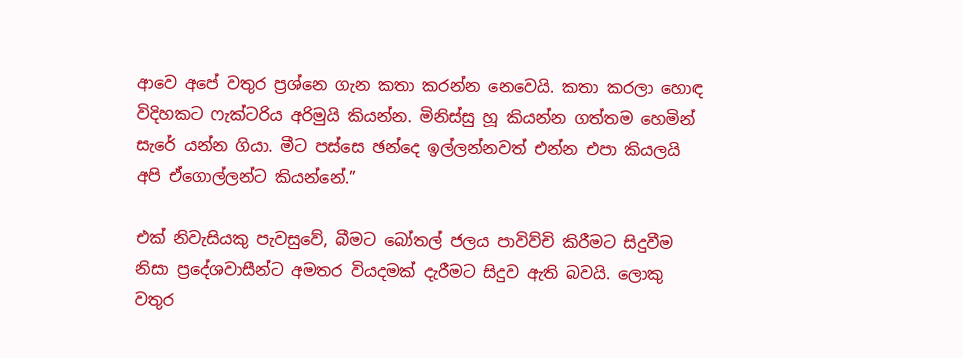ආවෙ අපේ වතුර ප්‍රශ්නෙ ගැන කතා කරන්න නෙවෙයි. කතා කරලා හොඳ විදිහකට ෆැක්ටරිය අරිමුයි කියන්න. මිනිස්සු හූ කියන්න ගත්තම හෙමින් සැරේ යන්න ගියා. මීට පස්සෙ ඡන්දෙ ඉල්ලන්නවත් එන්න එපා කියලයි අපි ඒගොල්ලන්ට කියන්නේ.”

එක් නිවැසියකු පැවසුවේ, බීමට බෝතල් ජලය පාවිව්චි කිරීමට සිදුවීම නිසා ප්‍රදේශවාසීන්ට අමතර වියදමක් දැරීමට සිදුව ඇති බවයි. ලොකු වතුර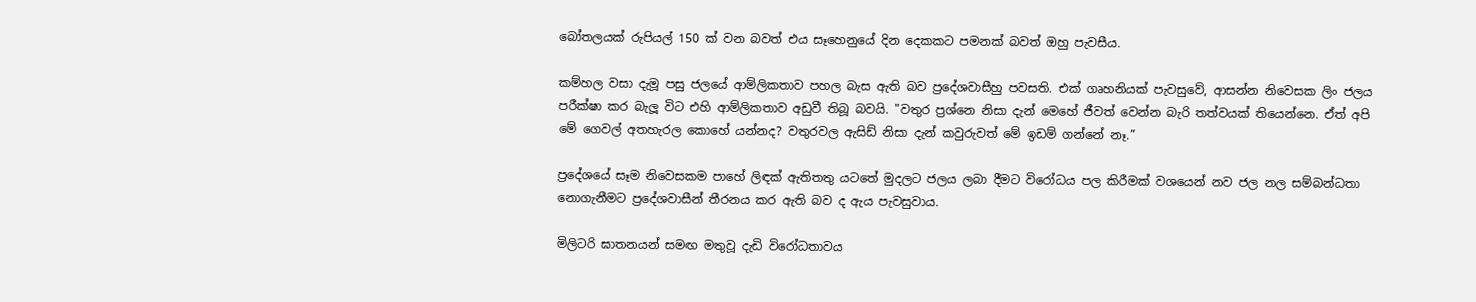බෝතලයක් රුපියල් 150 ක් වන බවත් එය සෑහෙනුයේ දින දෙකකට පමනක් බවත් ඔහු පැවසීය.

කම්හල වසා දැමූ පසු ජලයේ ආම්ලිකතාව පහල බැස ඇති බව ප්‍රදේශවාසීහු පවසති. එක් ගෘහනියක් පැවසුවේ, ආසන්න නිවෙසක ලිං ජලය පරීක්ෂා කර බැලූ විට එහි ආම්ලිකතාව අඩුවී තිබූ බවයි. "වතුර ප්‍රශ්නෙ නිසා දැන් මෙහේ ජීවත් වෙන්න බැරි තත්වයක් තියෙන්නෙ. ඒත් අපි මේ ගෙවල් අතහැරල කොහේ යන්නද? වතුරවල ඇසිඩ් නිසා දැන් කවුරුවත් මේ ඉඩම් ගන්නේ නෑ.”

ප්‍රදේශයේ සෑම නිවෙසකම පාහේ ලිඳක් ඇතිතතු යටතේ මුදලට ජලය ලබා දීමට විරෝධය පල කිරීමක් වශයෙන් නව ජල නල සම්බන්ධතා නොගැනීමට ප්‍රදේශවාසීන් තීරනය කර ඇති බව ද ඇය පැවසුවාය.

මිලිටරි ඝාතනයන් සමඟ මතුවූ දැඩි විරෝධතාවය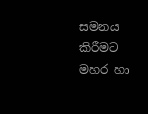සමනය කිරීමට මහර හා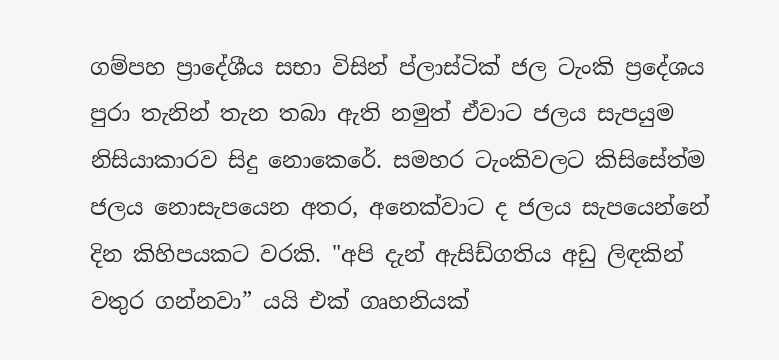ගම්පහ ප්‍රාදේශීය සභා විසින් ප්ලාස්ටික් ජල ටැංකි ප්‍රදේශය පුරා තැනින් තැන තබා ඇති නමුත් ඒවාට ජලය සැපයුම නිසියාකාරව සිදු නොකෙරේ. සමහර ටැංකිවලට කිසිසේත්ම ජලය නොසැපයෙන අතර, අනෙක්වාට ද ජලය සැපයෙන්නේ දින කිහිපයකට වරකි. "අපි දැන් ඇසිඩ්ගතිය අඩු ලිඳකින් වතුර ගන්නවා” යයි එක් ගෘහනියක්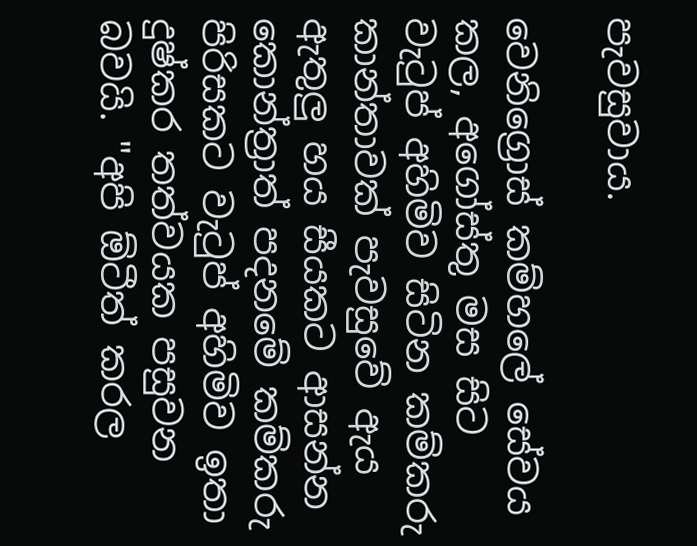පැවසුවාය.

වෙනිග්‍රොස් කම්හලේ සේවය කල, අගෝස්තු මස සිට වැටුප් අහිමිව සිටින කම්කරු කාන්තාවක් පැවසුවේ ඇය ඇතුලු හය සීයකට ආසන්න කොන්ත්‍රාත් පදනමේ කම්කරු පිරිසකට වැටුප් අහිමිව ඉතා දුෂ්කර තත්වයක පසුවන බවයි. "අපි ඕටීත් කරල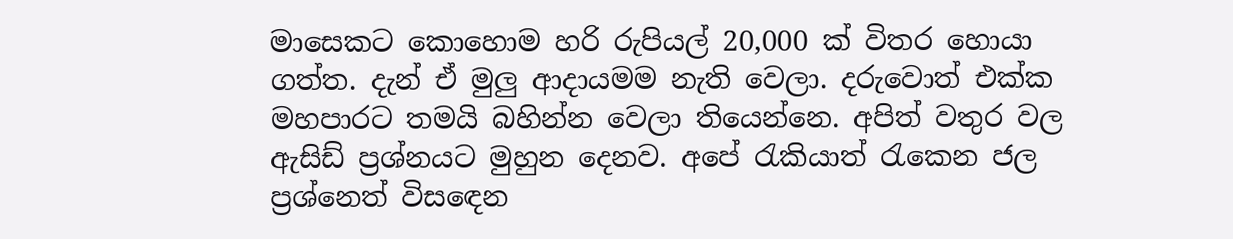මාසෙකට කොහොම හරි රුපියල් 20,000 ක් විතර හොයා ගත්ත. දැන් ඒ මුලු ආදායමම නැති වෙලා. දරුවොත් එක්ක මහපාරට තමයි බහින්න වෙලා තියෙන්නෙ. අපිත් වතුර වල ඇසිඩ් ප්‍රශ්නයට මුහුන දෙනව. අපේ රැකියාත් රැකෙන ජල ප්‍රශ්නෙත් විසඳෙන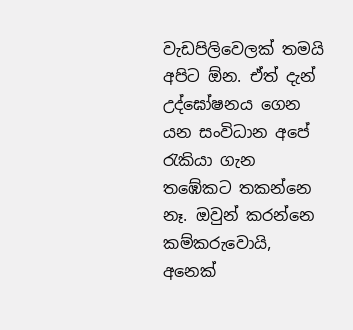වැඩපිලිවෙලක් තමයි අපිට ඕන. ඒත් දැන් උද්ඝෝෂනය ගෙන යන සංවිධාන අපේ රැකියා ගැන තඹේකට තකන්නෙ නෑ. ඔවුන් කරන්නෙ කම්කරුවොයි, අනෙක්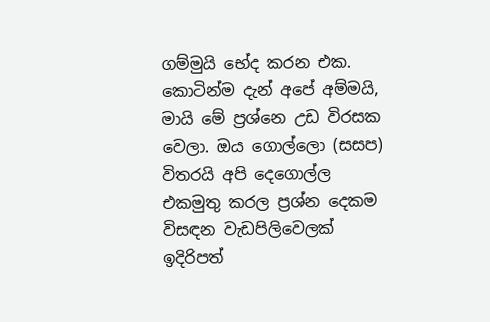ගම්මුයි භේද කරන එක. කොටින්ම දැන් අපේ අම්මයි, මායි මේ ප්‍රශ්නෙ උඩ විරසක වෙලා. ඔය ගොල්ලො (සසප) විතරයි අපි දෙගොල්ල එකමුතු කරල ප්‍රශ්න දෙකම විසඳන වැඩපිලිවෙලක් ඉදිරිපත්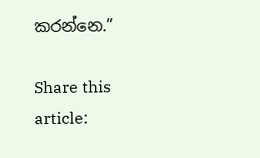කරන්නෙ.”

Share this article: